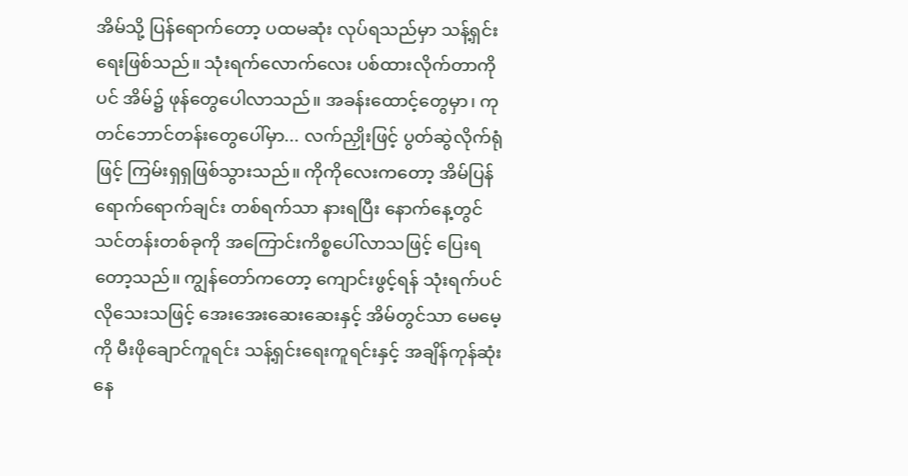အိမ်သို့ ပြန်ရောက်တော့ ပထမဆုံး လုပ်ရသည်မှာ သန့်ရှင်းရေးဖြစ်သည်။ သုံးရက်လောက်လေး ပစ်ထားလိုက်တာကိုပင် အိမ်၌ ဖုန်တွေပေါလာသည်။ အခန်းထောင့်တွေမှာ၊ ကုတင်ဘောင်တန်းတွေပေါ်မှာ... လက်ညှိုးဖြင့် ပွတ်ဆွဲလိုက်ရုံဖြင့် ကြမ်းရှရှဖြစ်သွားသည်။ ကိုကိုလေးကတော့ အိမ်ပြန်ရောက်ရောက်ချင်း တစ်ရက်သာ နားရပြီး နောက်နေ့တွင် သင်တန်းတစ်ခုကို အကြောင်းကိစ္စပေါ်လာသဖြင့် ပြေးရတော့သည်။ ကျွန်တော်ကတော့ ကျောင်းဖွင့်ရန် သုံးရက်ပင် လိုသေးသဖြင့် အေးအေးဆေးဆေးနှင့် အိမ်တွင်သာ မေမေ့ကို မီးဖိုချောင်ကူရင်း သန့်ရှင်းရေးကူရင်းနှင့် အချိန်ကုန်ဆုံးနေ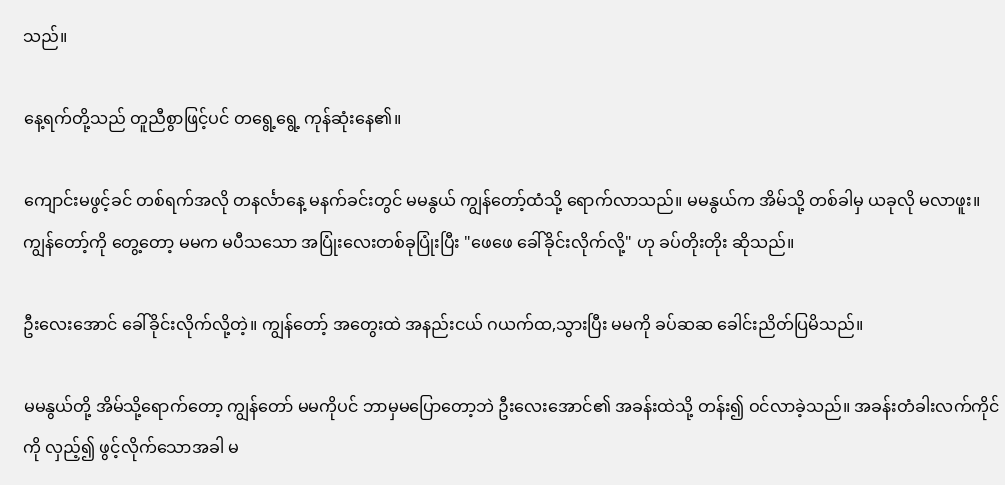သည်။

နေ့ရက်တို့သည် တူညီစွာဖြင့်ပင် တရွေ့ရွေ့ ကုန်ဆုံးနေ၏။

ကျောင်းမဖွင့်ခင် တစ်ရက်အလို တနင်္လာနေ့ မနက်ခင်းတွင် မမနွယ် ကျွန်တော့်ထံသို့ ရောက်လာသည်။ မမနွယ်က အိမ်သို့ တစ်ခါမှ ယခုလို မလာဖူး။ ကျွန်တော့်ကို တွေ့တော့ မမက မပီသသော အပြုံးလေးတစ်ခုပြုံးပြီး "ဖေဖေ ခေါ်ခိုင်းလိုက်လို့" ဟု ခပ်တိုးတိုး ဆိုသည်။

ဦးလေးအောင် ခေါ်ခိုင်းလိုက်လို့တဲ့။ ကျွန်တော့် အတွေးထဲ အနည်းငယ် ဂယက်ထ,သွားပြီး မမကို ခပ်ဆဆ ခေါင်းညိတ်ပြမိသည်။

မမနွယ်တို့ အိမ်သို့ရောက်တော့ ကျွန်တော် မမကိုပင် ဘာမှမပြောတော့ဘဲ ဦးလေးအောင်၏ အခန်းထဲသို့ တန်း၍ ဝင်လာခဲ့သည်။ အခန်းတံခါးလက်ကိုင်ကို လှည့်၍ ဖွင့်လိုက်သောအခါ မ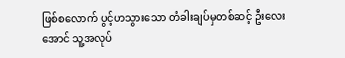ဖြစ်စလောက် ပွင့်ဟသွားသော တံခါးချပ်မှတစ်ဆင့် ဦးလေးအောင် သူ့အလုပ်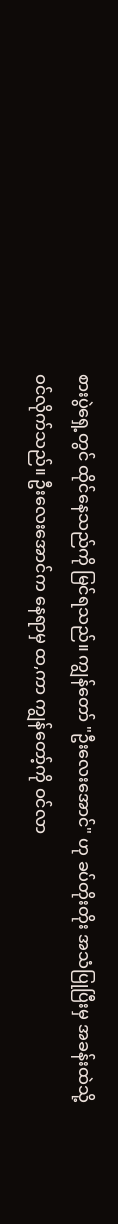စားပွဲရှေ့တွင် ထိုင်နေသည်ကို မြင်ရသည်။ ကျွန်တော် "ဦးလေးအောင်" ဟု ခပ်တိုးတိုး အသံပြုပြီးမှ အခန်းထဲသို့ ဝင်လိုက်သည်။ ဦးလေးအောင်က နေရာမှ ထ,ကာ ကျွန်တော့်ကို ဝင်လာ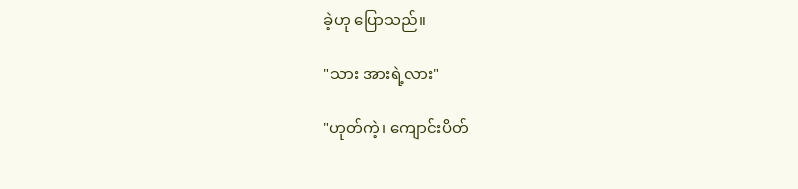ခဲ့ဟု ပြောသည်။

"သား အားရဲ့လား"

"ဟုတ်ကဲ့၊ ကျောင်းပိတ်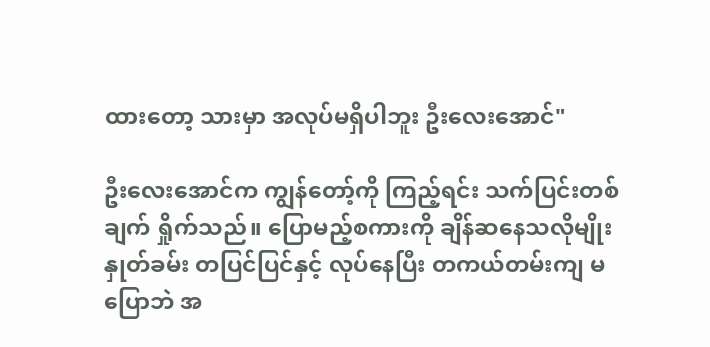ထားတော့ သားမှာ အလုပ်မရှိပါဘူး ဦးလေးအောင်"

ဦးလေးအောင်က ကျွန်တော့်ကို ကြည့်ရင်း သက်ပြင်းတစ်ချက် ရှိုက်သည်။ ပြောမည့်စကားကို ချိန်ဆနေသလိုမျိုး နှုတ်ခမ်း တပြင်ပြင်နှင့် လုပ်နေပြီး တကယ်တမ်းကျ မပြောဘဲ အ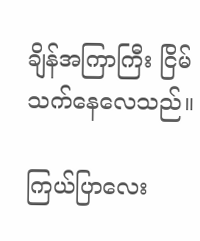ချိန်အကြာကြီး ငြိမ်သက်နေလေသည်။

ကြယ်ပြာလေး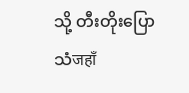သို့ တီးတိုးပြောသံजहाँ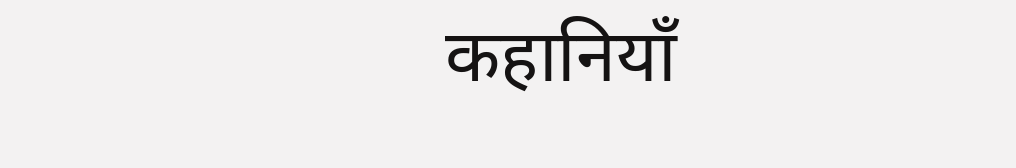कहानियाँ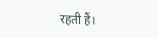रहती हैं।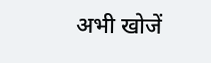अभी खोजें